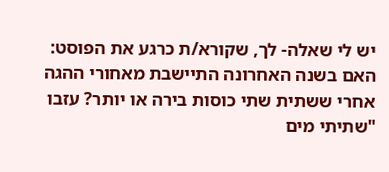יש לי שאלה- לך, שקורא/ת כרגע את הפוסט: האם בשנה האחרונה התיישבת מאחורי ההגה אחרי ששתית שתי כוסות בירה או יותר? עזבו "שתיתי מים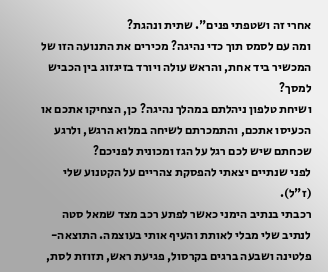אחרי זה ושטפתי פנים". שתית ונהגת?
ומה עם לסמס תוך כדי נהיגה? מכירים את התנועה הזו של המכשיר ביד אחת, והראש עולה ויורד בזיגזוג בין הכביש למסך?
ושיחת טלפון ניהלתם במהלך נהיגה? כן, הצחיקו אתכם או הכעיסו אתכם, והתמכרתם לשיחה במלוא הרגש, ולרגע שכחתם שיש לכם רגל על הגז ומכונית לפניכם?
לפני שנתיים יצאתי להפסקת צהריים על הקטנוע שלי (ז"ל).
רכבתי בנתיב הימני כאשר לפתע רכב מצד שמאל סטה לנתיב שלי מבלי לאותת והעיף אותי בעוצמה. התוצאה- פלטינה ושבעה ברגים בקרסול, פגיעת ראש, תזוזת לסת,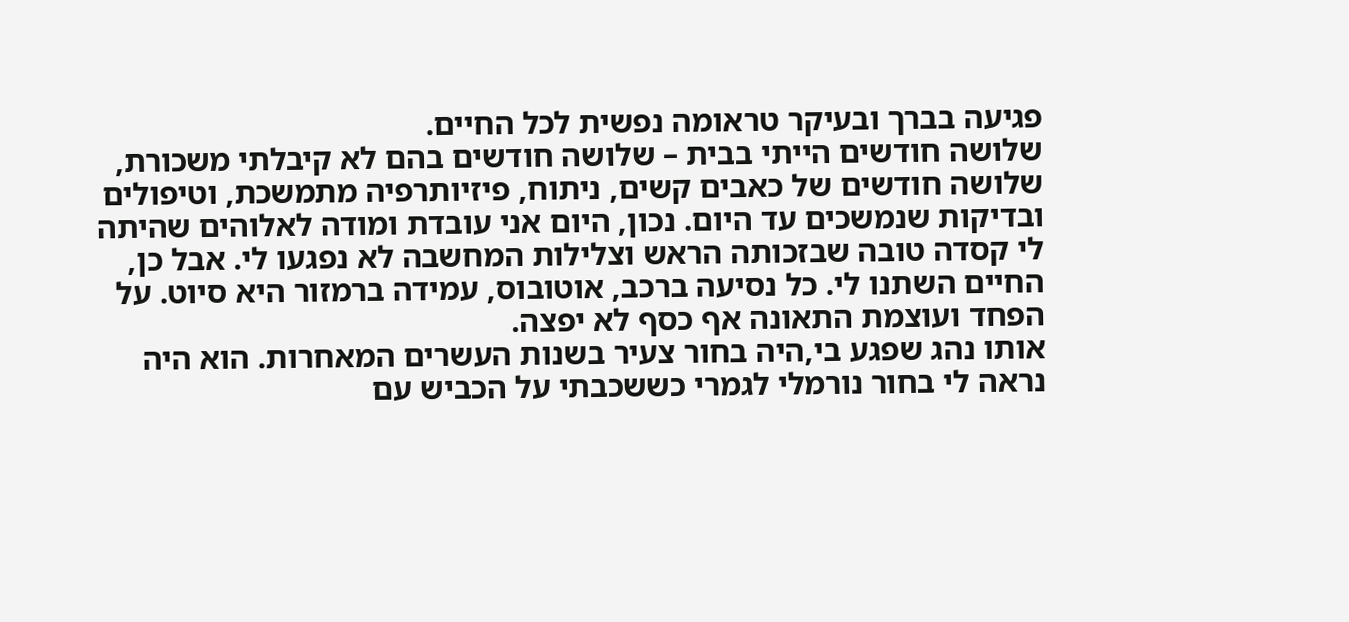פגיעה בברך ובעיקר טראומה נפשית לכל החיים.
שלושה חודשים הייתי בבית – שלושה חודשים בהם לא קיבלתי משכורת, שלושה חודשים של כאבים קשים, ניתוח, פיזיותרפיה מתמשכת, וטיפולים ובדיקות שנמשכים עד היום. נכון, היום אני עובדת ומודה לאלוהים שהיתה לי קסדה טובה שבזכותה הראש וצלילות המחשבה לא נפגעו לי. אבל כן, החיים השתנו לי. כל נסיעה ברכב, אוטובוס, עמידה ברמזור היא סיוט. על הפחד ועוצמת התאונה אף כסף לא יפצה.
אותו נהג שפגע בי,היה בחור צעיר בשנות העשרים המאחרות. הוא היה נראה לי בחור נורמלי לגמרי כששכבתי על הכביש עם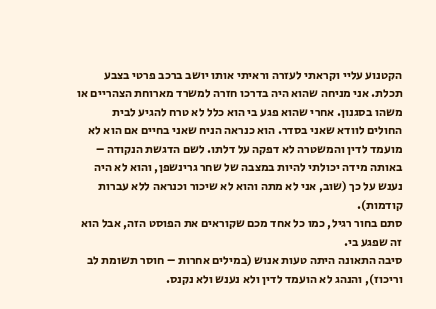הקטנוע עליי וקראתי לעזרה וראיתי אותו יושב ברכב פרטי בצבע תכלת. אני מניחה שהוא היה בדרכו חזרה למשרד מארוחת הצהריים או משהו בסגנון. אחרי שהוא פגע בי הוא כלל לא טרח להגיע לבית החולים לוודא שאני בסדר. הוא כנראה הניח שאני בחיים אם הוא לא מועמד לדין והמשטרה לא דפקה על דלתו. לשם הדגשת הנקודה – באותה מידה יכולתי להיות במצבה של שחר גרינשפן, והוא לא היה נענש על כך (שוב, אני לא מתה והוא לא שיכור וכנראה ללא עברות קודמות).
סתם בחור רגיל, כמו כל אחד מכם שקוראים את הפוסט הזה, אבל הוא זה שפגע בי.
סיבה התאונה היתה טעות אנוש (במילים אחרות – חוסר תשומת לב וריכוז), והנהג לא הועמד לדין ולא נענש ולא נקנס.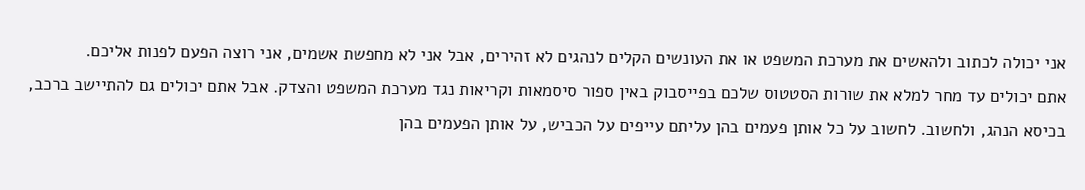אני יכולה לכתוב ולהאשים את מערכת המשפט או את העונשים הקלים לנהגים לא זהירים, אבל אני לא מחפשת אשמים, אני רוצה הפעם לפנות אליכם.
אתם יכולים עד מחר למלא את שורות הסטטוס שלכם בפייסבוק באין ספור סיסמאות וקריאות נגד מערכת המשפט והצדק. אבל אתם יכולים גם להתיישב ברכב, בכיסא הנהג, ולחשוב. לחשוב על כל אותן פעמים בהן עליתם עייפים על הכביש, על אותן הפעמים בהן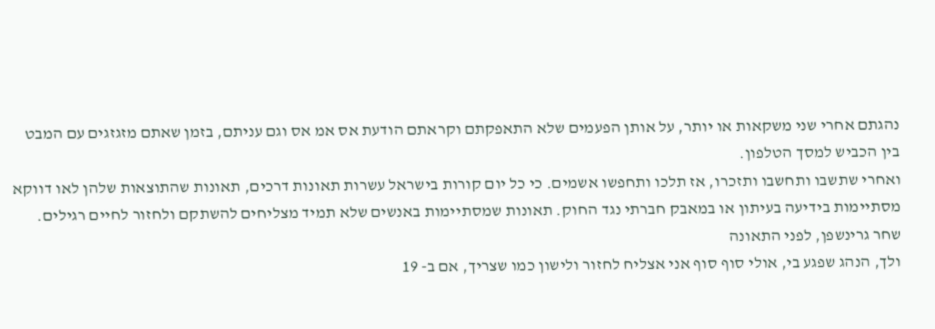נהגתם אחרי שני משקאות או יותר, על אותן הפעמים שלא התאפקתם וקראתם הודעת אס אמ אס וגם עניתם, בזמן שאתם מזגזגים עם המבט בין הכביש למסך הטלפון.
ואחרי שתשבו ותחשבו ותזכרו, אז תלכו ותחפשו אשמים. כי כל יום קורות בישראל עשרות תאונות דרכים, תאונות שהתוצאות שלהן לאו דווקא מסתיימות בידיעה בעיתון או במאבק חברתי נגד החוק. תאונות שמסתיימות באנשים שלא תמיד מצליחים להשתקם ולחזור לחיים רגילים.
שחר גרינשפן, לפני התאונה
ולך, הנהג שפגע בי, אולי סוף סוף אני אצליח לחזור ולישון כמו שצריך, אם ב- 19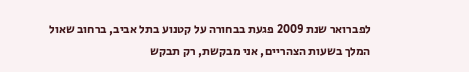לפברואר שנת 2009 פגעת בבחורה על קטנוע בתל אביב, ברחוב שאול המלך בשעות הצהריים, אני מבקשת, רק תבקש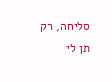סליחה, רק תן לי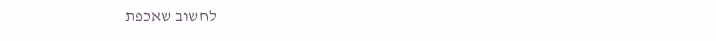לחשוב שאכפת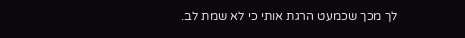לך מכך שכמעט הרגת אותי כי לא שמת לב.